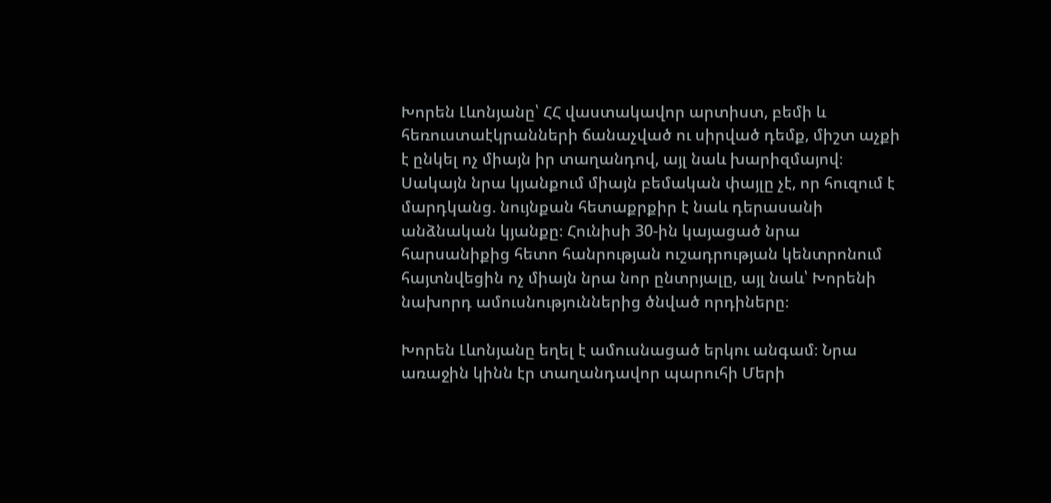Խորեն Լևոնյանը՝ ՀՀ վաստակավոր արտիստ, բեմի և հեռուստաէկրանների ճանաչված ու սիրված դեմք, միշտ աչքի է ընկել ոչ միայն իր տաղանդով, այլ նաև խարիզմայով։ Սակայն նրա կյանքում միայն բեմական փայլը չէ, որ հուզում է մարդկանց. նույնքան հետաքրքիր է նաև դերասանի անձնական կյանքը։ Հունիսի 30-ին կայացած նրա հարսանիքից հետո հանրության ուշադրության կենտրոնում հայտնվեցին ոչ միայն նրա նոր ընտրյալը, այլ նաև՝ Խորենի նախորդ ամուսնություններից ծնված որդիները։

Խորեն Լևոնյանը եղել է ամուսնացած երկու անգամ։ Նրա առաջին կինն էր տաղանդավոր պարուհի Մերի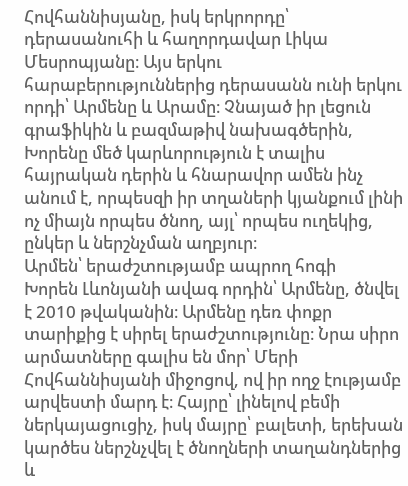Հովհաննիսյանը, իսկ երկրորդը՝ դերասանուհի և հաղորդավար Լիկա Մեսրոպյանը։ Այս երկու հարաբերություններից դերասանն ունի երկու որդի՝ Արմենը և Արամը։ Չնայած իր լեցուն գրաֆիկին և բազմաթիվ նախագծերին, Խորենը մեծ կարևորություն է տալիս հայրական դերին և հնարավոր ամեն ինչ անում է, որպեսզի իր տղաների կյանքում լինի ոչ միայն որպես ծնող, այլ՝ որպես ուղեկից, ընկեր և ներշնչման աղբյուր։
Արմեն՝ երաժշտությամբ ապրող հոգի
Խորեն Լևոնյանի ավագ որդին՝ Արմենը, ծնվել է 2010 թվականին։ Արմենը դեռ փոքր տարիքից է սիրել երաժշտությունը։ Նրա սիրո արմատները գալիս են մոր՝ Մերի Հովհաննիսյանի միջոցով, ով իր ողջ էությամբ արվեստի մարդ է։ Հայրը՝ լինելով բեմի ներկայացուցիչ, իսկ մայրը՝ բալետի, երեխան կարծես ներշնչվել է ծնողների տաղանդներից և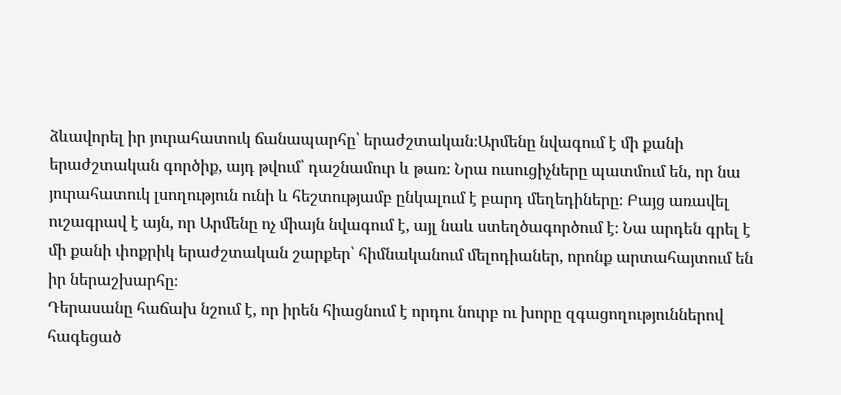ձևավորել իր յուրահատուկ ճանապարհը՝ երաժշտական։Արմենը նվագում է մի քանի երաժշտական գործիք, այդ թվում՝ դաշնամուր և թառ։ Նրա ուսուցիչները պատմում են, որ նա յուրահատուկ լսողություն ունի և հեշտությամբ ընկալում է բարդ մեղեդիները։ Բայց առավել ուշագրավ է այն, որ Արմենը ոչ միայն նվագում է, այլ նաև ստեղծագործում է։ Նա արդեն գրել է մի քանի փոքրիկ երաժշտական շարքեր՝ հիմնականում մելոդիաներ, որոնք արտահայտում են իր ներաշխարհը։
Դերասանը հաճախ նշում է, որ իրեն հիացնում է որդու նուրբ ու խորը զգացողություններով հագեցած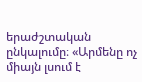երաժշտական ընկալումը։ «Արմենը ոչ միայն լսում է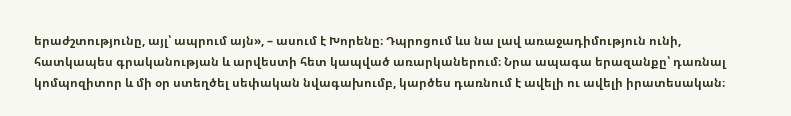երաժշտությունը, այլ՝ ապրում այն», – ասում է Խորենը։ Դպրոցում ևս նա լավ առաջադիմություն ունի, հատկապես գրականության և արվեստի հետ կապված առարկաներում։ Նրա ապագա երազանքը՝ դառնալ կոմպոզիտոր և մի օր ստեղծել սեփական նվագախումբ, կարծես դառնում է ավելի ու ավելի իրատեսական։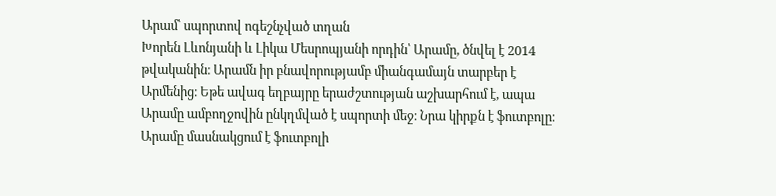Արամ՝ սպորտով ոգեշնչված տղան
Խորեն Լևոնյանի և Լիկա Մեսրոպյանի որդին՝ Արամը, ծնվել է 2014 թվականին։ Արամն իր բնավորությամբ միանգամայն տարբեր է Արմենից։ Եթե ավագ եղբայրը երաժշտության աշխարհում է, ապա Արամը ամբողջովին ընկղմված է սպորտի մեջ։ Նրա կիրքն է ֆուտբոլը։ Արամը մասնակցում է ֆուտբոլի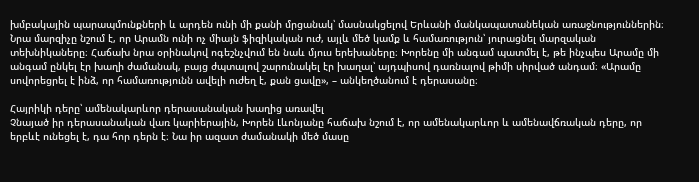խմբակային պարապմունքների և արդեն ունի մի քանի մրցանակ՝ մասնակցելով Երևանի մանկապատանեկան առաջնություններին։
Նրա մարզիչը նշում է, որ Արամն ունի ոչ միայն ֆիզիկական ուժ, այլև մեծ կամք և համառություն՝ յուրացնել մարզական տեխնիկաները։ Հաճախ նրա օրինակով ոգեշնչվում են նաև մյուս երեխաները։ Խորենը մի անգամ պատմել է, թե ինչպես Արամը մի անգամ ընկել էր խաղի ժամանակ, բայց ժպտալով շարունակել էր խաղալ՝ այդպիսով դառնալով թիմի սիրված անդամ։ «Արամը սովորեցրել է ինձ, որ համառությունն ավելի ուժեղ է, քան ցավը», – անկեղծանում է դերասանը։

Հայրիկի դերը՝ ամենակարևոր դերասանական խաղից առավել
Չնայած իր դերասանական վառ կարիերային, Խորեն Լևոնյանը հաճախ նշում է, որ ամենակարևոր և ամենավճռական դերը, որ երբևէ ունեցել է, դա հոր դերն է։ Նա իր ազատ ժամանակի մեծ մասը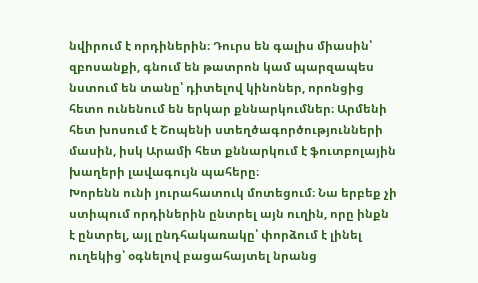նվիրում է որդիներին։ Դուրս են գալիս միասին՝ զբոսանքի, գնում են թատրոն կամ պարզապես նստում են տանը՝ դիտելով կինոներ, որոնցից հետո ունենում են երկար քննարկումներ։ Արմենի հետ խոսում է Շոպենի ստեղծագործությունների մասին, իսկ Արամի հետ քննարկում է ֆուտբոլային խաղերի լավագույն պահերը։
Խորենն ունի յուրահատուկ մոտեցում։ Նա երբեք չի ստիպում որդիներին ընտրել այն ուղին, որը ինքն է ընտրել, այլ ընդհակառակը՝ փորձում է լինել ուղեկից՝ օգնելով բացահայտել նրանց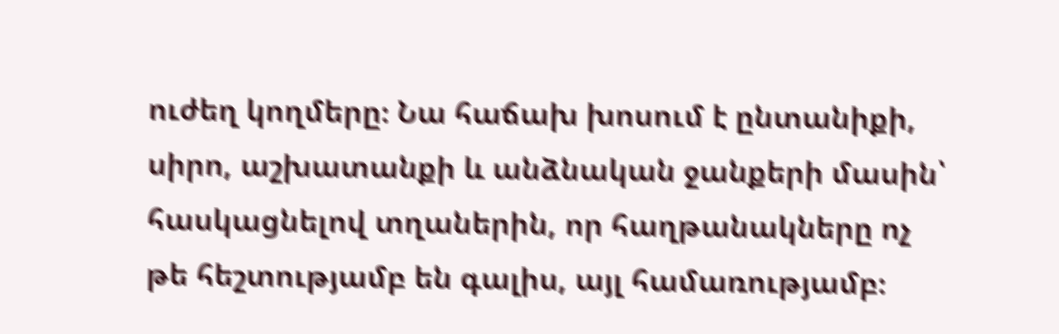ուժեղ կողմերը։ Նա հաճախ խոսում է ընտանիքի, սիրո, աշխատանքի և անձնական ջանքերի մասին՝ հասկացնելով տղաներին, որ հաղթանակները ոչ թե հեշտությամբ են գալիս, այլ համառությամբ։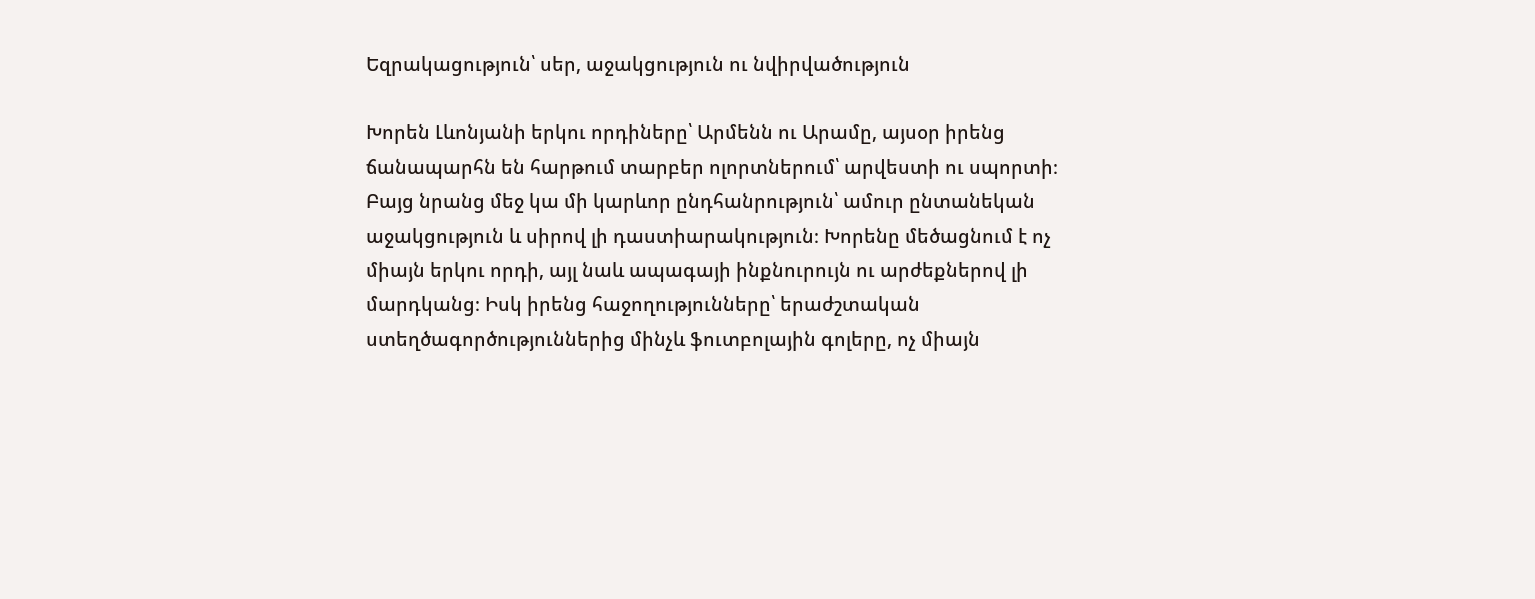Եզրակացություն՝ սեր, աջակցություն ու նվիրվածություն

Խորեն Լևոնյանի երկու որդիները՝ Արմենն ու Արամը, այսօր իրենց ճանապարհն են հարթում տարբեր ոլորտներում՝ արվեստի ու սպորտի։ Բայց նրանց մեջ կա մի կարևոր ընդհանրություն՝ ամուր ընտանեկան աջակցություն և սիրով լի դաստիարակություն։ Խորենը մեծացնում է ոչ միայն երկու որդի, այլ նաև ապագայի ինքնուրույն ու արժեքներով լի մարդկանց։ Իսկ իրենց հաջողությունները՝ երաժշտական ստեղծագործություններից մինչև ֆուտբոլային գոլերը, ոչ միայն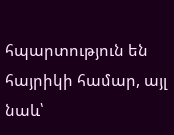հպարտություն են հայրիկի համար, այլ նաև՝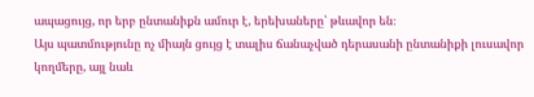ապացույց, որ երբ ընտանիքն ամուր է, երեխաները՝ թևավոր են։
Այս պատմությունը ոչ միայն ցույց է տալիս ճանաչված դերասանի ընտանիքի լուսավոր կողմերը, այլ նաև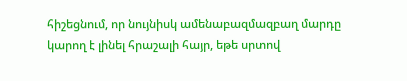հիշեցնում, որ նույնիսկ ամենաբազմազբաղ մարդը կարող է լինել հրաշալի հայր, եթե սրտով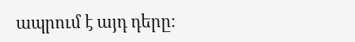ապրում է այդ դերը։